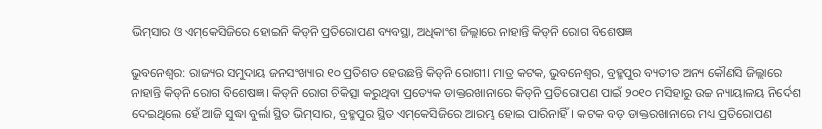ଭିମ୍‌ସାର ଓ ଏମ୍‌କେସିଜିରେ ହୋଇନି କିଡ୍‌ନି ପ୍ରତିରୋପଣ ବ୍ୟବସ୍ଥା, ଅଧିକାଂଶ ଜିଲ୍ଲାରେ ନାହାନ୍ତି କିଡ୍‌ନି ରୋଗ ବିଶେଷଜ୍ଞ

ଭୁବନେଶ୍ବର: ରାଜ୍ୟର ସମୁଦାୟ ଜନସଂଖ୍ୟାର ୧୦ ପ୍ରତିଶତ ହେଉଛନ୍ତି କିଡ୍‌ନି ରୋଗୀ। ମାତ୍ର କଟକ, ଭୁବନେଶ୍ବର, ବ୍ରହ୍ମପୁର ବ୍ୟତୀତ ଅନ୍ୟ କୌଣସି ଜିଲ୍ଲାରେ ନାହାନ୍ତି କିଡ୍‌ନି ରୋଗ ବିଶେଷଜ୍ଞ। କିଡ୍‌ନି ରୋଗ ଚିକିତ୍ସା କରୁଥିବା ପ୍ରତ୍ୟେକ ଡାକ୍ତରଖାନାରେ କିଡ୍‌ନି ପ୍ରତିରୋପଣ ପାଇଁ ୨୦୧୦ ମସିହାରୁ ଉଚ୍ଚ ନ୍ୟାୟାଳୟ ନିର୍ଦେଶ ଦେଇଥିଲେ ହେଁ ଆଜି ସୁଦ୍ଧା ବୁର୍ଲା ସ୍ଥିତ ଭିମ୍‌ସାର, ବ୍ରହ୍ମପୁର ସ୍ଥିତ ଏମ୍‌କେସିଜିରେ ଆରମ୍ଭ ହୋଇ ପାରିନାହିଁ। କଟକ ବଡ଼ ଡାକ୍ତରଖାନାରେ ମଧ୍ୟ ପ୍ରତିରୋପଣ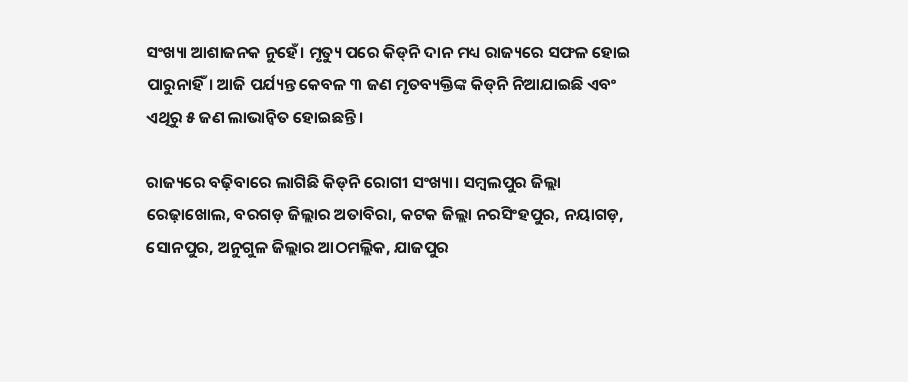ସଂଖ୍ୟା ଆଶାଜନକ ନୁହେଁ। ମୃତ୍ୟୁ ପରେ କିଡ୍‌ନି ଦାନ ମଧ୍ୟ ରାଜ୍ୟରେ ସଫଳ ହୋଇ ପାରୁନାହିଁ। ଆଜି ପର୍ଯ୍ୟନ୍ତ କେବଳ ୩ ଜଣ ମୃତବ୍ୟକ୍ତିଙ୍କ କିଡ୍‌ନି ନିଆଯାଇଛି ଏବଂ ଏଥିରୁ ୫ ଜଣ ଲାଭାନ୍ବିତ ହୋଇଛନ୍ତି।

ରାଜ୍ୟରେ ବଢ଼ିବାରେ ଲାଗିଛି କିଡ୍‌ନି ରୋଗୀ ସଂଖ୍ୟା। ସମ୍ବଲପୁର ଜିଲ୍ଲା ରେଢ଼ାଖୋଲ, ବରଗଡ଼ ଜିଲ୍ଲାର ଅତାବିରା, କଟକ ଜିଲ୍ଲା ନରସିଂହପୁର, ନୟାଗଡ଼, ସୋନପୁର, ଅନୁଗୁଳ ଜିଲ୍ଲାର ଆଠମଲ୍ଲିକ, ଯାଜପୁର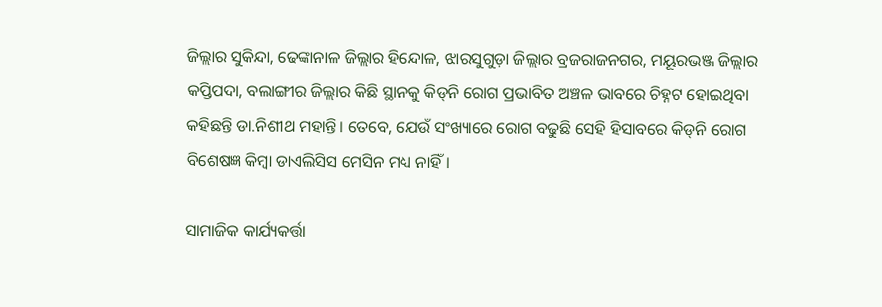ଜିଲ୍ଲାର ସୁକିନ୍ଦା, ଢେଙ୍କାନାଳ ଜିଲ୍ଲାର ହିନ୍ଦୋଳ, ଝାରସୁଗୁଡ଼ା ଜିଲ୍ଲାର ବ୍ରଜରାଜନଗର, ମୟୂରଭଞ୍ଜ ଜିଲ୍ଲାର କପ୍ତିପଦା, ବଲାଙ୍ଗୀର ଜିଲ୍ଲାର କିଛି ସ୍ଥାନକୁ କିଡ୍‌ନି ରୋଗ ପ୍ରଭାବିତ ଅଞ୍ଚଳ ଭାବରେ ଚିହ୍ନଟ ହୋଇଥିବା କହିଛନ୍ତି ଡା.ନିଶୀଥ ମହାନ୍ତି। ତେବେ, ଯେଉଁ ସଂଖ୍ୟାରେ ରୋଗ ବଢୁଛି ସେହି ହିସାବରେ କିଡ୍‌ନି ରୋଗ ବିଶେଷଜ୍ଞ କିମ୍ବା ଡାଏଲିସିସ ମେସିନ ମଧ୍ୟ ନାହିଁ।

ସାମାଜିକ କାର୍ଯ୍ୟକର୍ତ୍ତା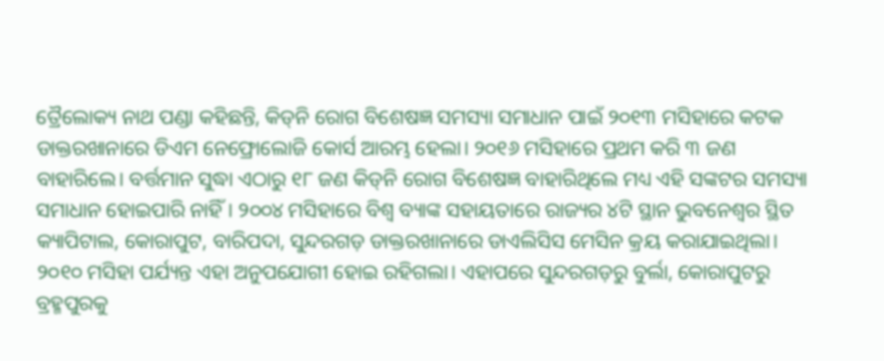ତ୍ରୈଲୋକ୍ୟ ନାଥ ପଣ୍ଡା କହିଛନ୍ତି, କିଡ୍‌ନି ରୋଗ ବିଶେଷଜ୍ଞ ସମସ୍ୟା ସମାଧାନ ପାଇଁ ୨୦୧୩ ମସିହାରେ କଟକ ଡାକ୍ତରଖାନାରେ ଡିଏମ ନେଫ୍ରୋଲୋଜି କୋର୍ସ ଆରମ୍ଭ ହେଲା। ୨୦୧୬ ମସିହାରେ ପ୍ରଥମ କରି ୩ ଜଣ ବାହାରିଲେ। ବର୍ତ୍ତମାନ ସୁଦ୍ଧା ଏଠାରୁ ୧୮ ଜଣ କିଡ୍‌ନି ରୋଗ ବିଶେଷଜ୍ଞ ବାହାରିଥିଲେ ମଧ୍ୟ ଏହି ସଙ୍କଟର ସମସ୍ୟା ସମାଧାନ ହୋଇପାରି ନାହିଁ। ୨୦୦୪ ମସିହାରେ ବିଶ୍ବ ବ୍ୟାଙ୍କ ସହାୟତାରେ ରାଜ୍ୟର ୪ଟି ସ୍ଥାନ ଭୁବନେଶ୍ବର ସ୍ଥିତ କ୍ୟାପିଟାଲ, କୋରାପୁଟ, ବାରିପଦା, ସୁନ୍ଦରଗଡ଼ ଡାକ୍ତରଖାନାରେ ଡାଏଲିସିସ ମେସିନ କ୍ରୟ କରାଯାଇଥିଲା। ୨୦୧୦ ମସିହା ପର୍ଯ୍ୟନ୍ତ ଏହା ଅନୁପଯୋଗୀ ହୋଇ ରହିଗଲା। ଏହାପରେ ସୁନ୍ଦରଗଡ଼ରୁ ବୁର୍ଲା, କୋରାପୁଟରୁ ବ୍ରହ୍ମପୁରକୁ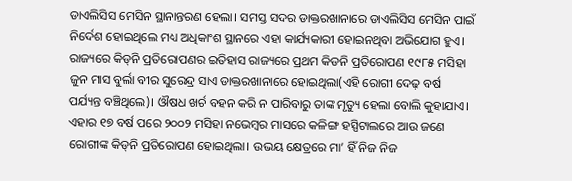ଡାଏଲିସିସ ମେସିନ ସ୍ଥାନାନ୍ତରଣ ହେଲା। ସମସ୍ତ ସଦର ଡାକ୍ତରଖାନାରେ ଡାଏଲିସିସ ମେସିନ ପାଇଁ ନିର୍ଦେଶ ହୋଇଥିଲେ ମଧ୍ୟ ଅଧିକାଂଶ ସ୍ଥାନରେ ଏହା କାର୍ଯ୍ୟକାରୀ ହୋଇନଥିବା ଅଭିଯୋଗ ହୁଏ। ରାଜ୍ୟରେ କିଡ୍‌ନି ପ୍ରତିରୋପଣର ଇତିହାସ ରାଜ୍ୟରେ ପ୍ରଥମ କିଡନି ପ୍ରତିରୋପଣ ୧୯୮୫ ମସିହା ଜୁନ ମାସ ବୁର୍ଲା ବୀର ସୁରେନ୍ଦ୍ର ସାଏ ଡାକ୍ତରଖାନାରେ ହୋଇଥିଲା(ଏହି ରୋଗୀ ଦେଢ଼ ବର୍ଷ ପର୍ଯ୍ୟନ୍ତ ବଞ୍ଚିଥିଲେ)। ଔଷଧ ଖର୍ଚ ବହନ କରି ନ ପାରିବାରୁ ତାଙ୍କ ମୃତ୍ୟୁ ହେଲା ବୋଲି କୁହାଯାଏ। ଏହାର ୧୭ ବର୍ଷ ପରେ ୨୦୦୨ ମସିହା ନଭେମ୍ବର ମାସରେ କଳିଙ୍ଗ ହସ୍ପିଟାଲରେ ଆଉ ଜଣେ ରୋଗୀଙ୍କ କିଡ୍‌ନି ପ୍ରତିରୋପଣ ହୋଇଥିଲା। ଉଭୟ କ୍ଷେତ୍ରରେ ମା’ ହିଁ ନିଜ ନିଜ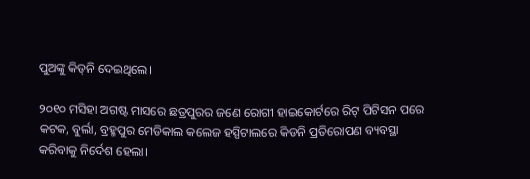ପୁଅଙ୍କୁ କିଡ୍‌ନି ଦେଇଥିଲେ।

୨୦୧୦ ମସିହା ଅଗଷ୍ଟ ମାସରେ ଛତ୍ରପୁରର ଜଣେ ରୋଗୀ ହାଇକୋର୍ଟରେ ରିଟ୍‌ ପିଟିସନ ପରେ କଟକ, ବୁର୍ଲା, ବ୍ରହ୍ମପୁର ‌ମେଡିକାଲ କଲେଜ ହସ୍ପିଟାଲରେ କିଡନି ପ୍ରତିରୋପଣ ବ୍ୟବସ୍ଥା କରିବାକୁ ନିର୍ଦେଶ ହେଲା।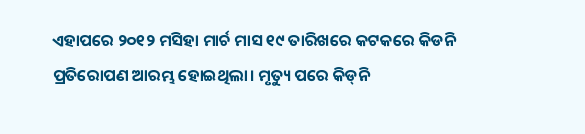ଏହାପରେ ୨୦୧୨ ମସିହା ମାର୍ଚ ମାସ ୧୯ ତାରିଖରେ କଟକରେ କିଡନି ପ୍ରତିରୋପଣ ଆରମ୍ଭ ହୋଇଥିଲା। ମୃତ୍ୟୁ ପରେ କିଡ୍‌ନି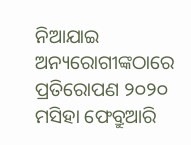ନିଆଯାଇ ଅନ୍ୟରୋଗୀଙ୍କଠାରେ ପ୍ରତିରୋପଣ ୨୦୨୦ ମସିହା ଫେବ୍ରୁଆରି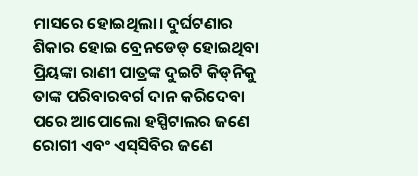ମାସରେ ହୋଇଥିଲା। ଦୁର୍ଘଟଣାର ଶିକାର ହୋଇ ବ୍ରେନଡେଡ୍‌ ହୋଇଥିବା ପ୍ରିୟଙ୍କା ରାଣୀ ପାତ୍ରଙ୍କ ଦୁଇଟି କିଡ୍‌ନିକୁ ତାଙ୍କ ପରିବାରବର୍ଗ ଦାନ କରିଦେବା ପରେ ଆପୋଲୋ ହସ୍ପିଟାଲର ଜଣେ ରୋଗୀ ଏବଂ ଏସ୍‌ସିବିର ଜଣେ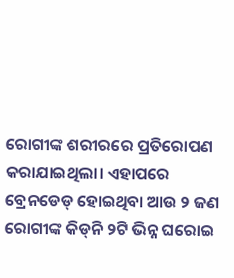ରୋଗୀଙ୍କ ଶରୀରରେ ପ୍ରତିରୋପଣ କରାଯାଇଥିଲା। ଏହାପରେ ବ୍ରେନଡେଡ୍ ହୋଇଥିବା ଆଉ ୨ ଜଣ ରୋଗୀଙ୍କ କିଡ୍‌ନି ୨ଟି ଭିନ୍ନ ଘରୋଇ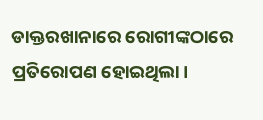ଡାକ୍ତରଖାନାରେ ରୋଗୀଙ୍କଠାରେ ପ୍ରତିରୋପଣ ହୋଇଥିଲା।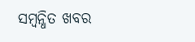ସମ୍ବନ୍ଧିତ ଖବର